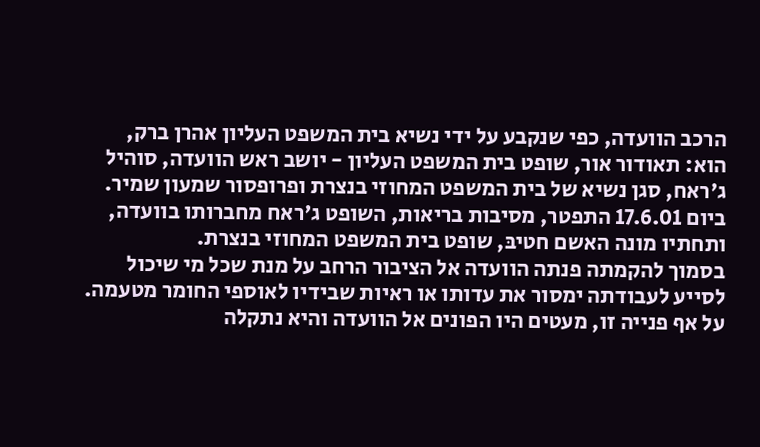הרכב הוועדה, כפי שנקבע על ידי נשיא בית המשפט העליון אהרן ברק, הוא: תאודור אור, שופט בית המשפט העליון - יושב ראש הוועדה, סוהיל ג'ראח, סגן נשיא של בית המשפט המחוזי בנצרת ופרופסור שמעון שמיר. ביום 17.6.01 התפטר, מסיבות בריאות, השופט ג'ראח מחברותו בוועדה, ותחתיו מונה האשם חטיבּ, שופט בית המשפט המחוזי בנצרת.
בסמוך להקמתה פנתה הוועדה אל הציבור הרחב על מנת שכל מי שיכול לסייע לעבודתה ימסור את עדותו או ראיות שבידיו לאוספי החומר מטעמה. על אף פנייה זו, מעטים היו הפונים אל הוועדה והיא נתקלה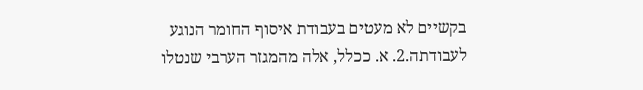בקשיים לא מעטים בעבודת איסוף החומר הנוגע לעבודתה.2. א. ככלל, אלה מהמגזר הערבי שנטלו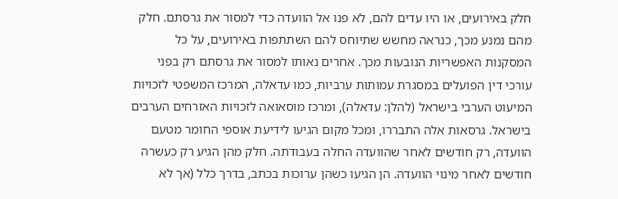חלק באירועים, או היו עדים להם, לא פנו אל הוועדה כדי למסור את גרסתם. חלק מהם נמנע מכך, כנראה מחשש שתיוחס להם השתתפות באירועים, על כל המסקנות האפשריות הנובעות מכך. אחרים נאותו למסור את גרסתם רק בפני עורכי דין הפועלים במסגרת עמותות ערביות, כמו עדאלה, המרכז המשפטי לזכויות המיעוט הערבי בישראל (להלן: עדאלה), ומרכז מוסאואה לזכויות האזרחים הערבים בישראל. גרסאות אלה התבררו, ומכל מקום הגיעו לידיעת אוספי החומר מטעם הוועדה, רק חודשים לאחר שהוועדה החלה בעבודתה. חלק מהן הגיע רק כעשרה חודשים לאחר מינוי הוועדה. הן הגיעו כשהן ערוכות בכתב, בדרך כלל (אך לא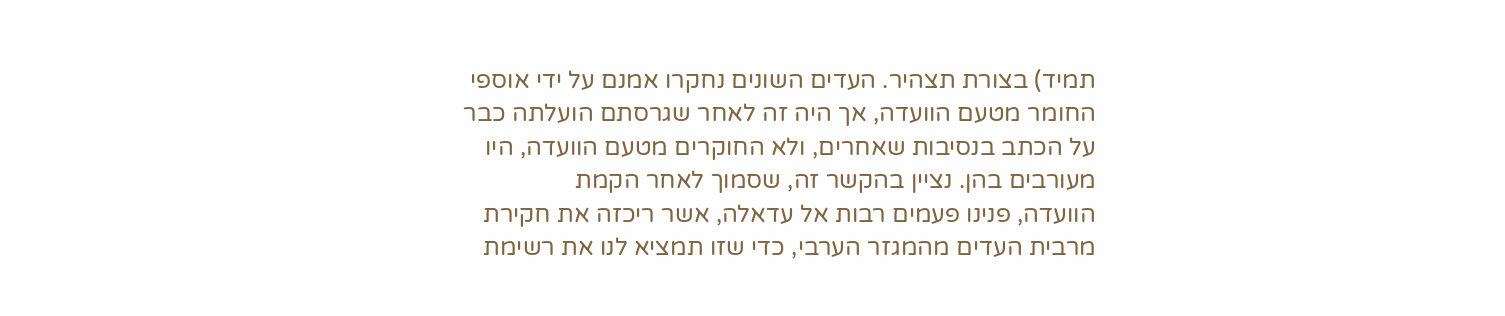תמיד) בצורת תצהיר. העדים השונים נחקרו אמנם על ידי אוספי החומר מטעם הוועדה, אך היה זה לאחר שגרסתם הועלתה כבר על הכתב בנסיבות שאחרים, ולא החוקרים מטעם הוועדה, היו מעורבים בהן. נציין בהקשר זה, שסמוך לאחר הקמת
הוועדה, פנינו פעמים רבות אל עדאלה, אשר ריכזה את חקירת מרבית העדים מהמגזר הערבי, כדי שזו תמציא לנו את רשימת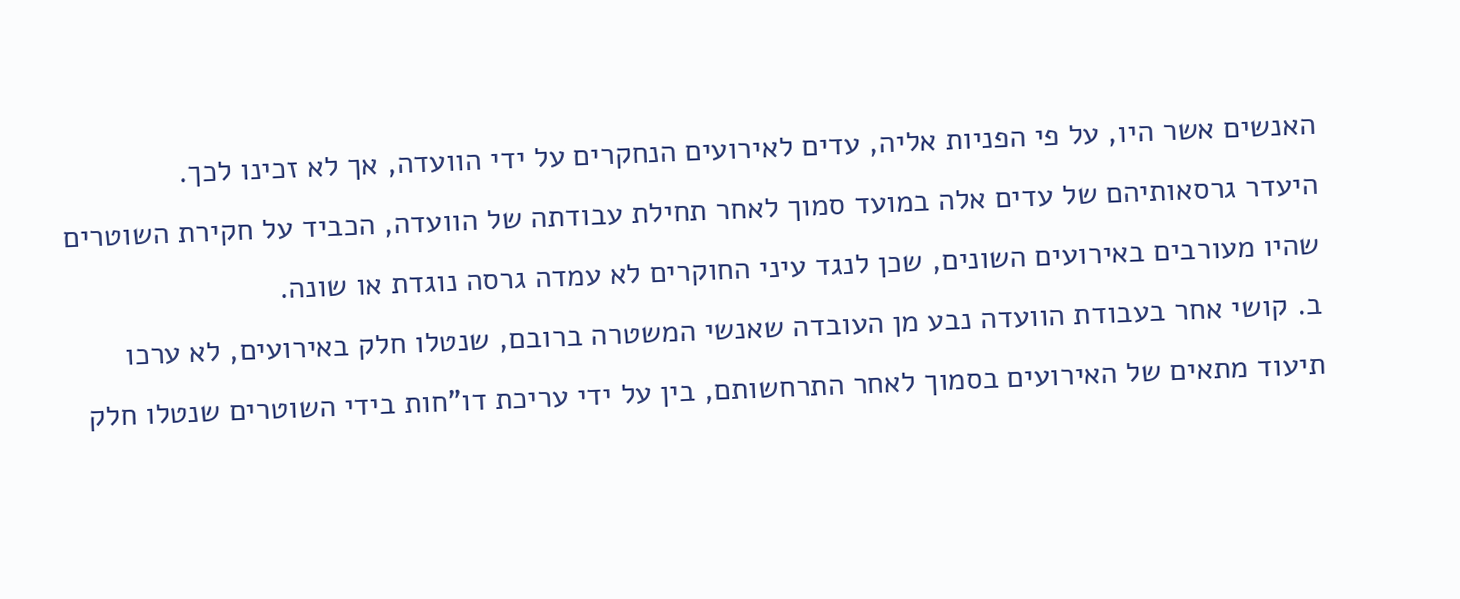האנשים אשר היו, על פי הפניות אליה, עדים לאירועים הנחקרים על ידי הוועדה, אך לא זכינו לכך.
היעדר גרסאותיהם של עדים אלה במועד סמוך לאחר תחילת עבודתה של הוועדה, הכביד על חקירת השוטרים שהיו מעורבים באירועים השונים, שכן לנגד עיני החוקרים לא עמדה גרסה נוגדת או שונה.
ב. קושי אחר בעבודת הוועדה נבע מן העובדה שאנשי המשטרה ברובם, שנטלו חלק באירועים, לא ערכו תיעוד מתאים של האירועים בסמוך לאחר התרחשותם, בין על ידי עריכת דו"חות בידי השוטרים שנטלו חלק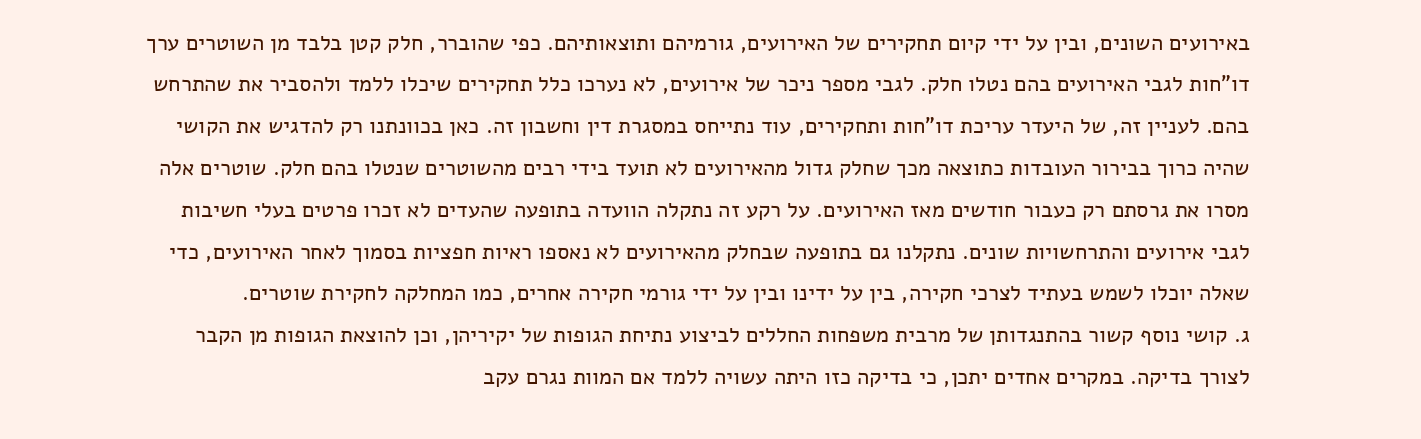באירועים השונים, ובין על ידי קיום תחקירים של האירועים, גורמיהם ותוצאותיהם. כפי שהוברר, חלק קטן בלבד מן השוטרים ערך דו"חות לגבי האירועים בהם נטלו חלק. לגבי מספר ניכר של אירועים, לא נערכו כלל תחקירים שיכלו ללמד ולהסביר את שהתרחש בהם. לעניין זה, של היעדר עריכת דו"חות ותחקירים, עוד נתייחס במסגרת דין וחשבון זה. כאן בכוונתנו רק להדגיש את הקושי שהיה כרוך בבירור העובדות כתוצאה מכך שחלק גדול מהאירועים לא תועד בידי רבים מהשוטרים שנטלו בהם חלק. שוטרים אלה מסרו את גרסתם רק כעבור חודשים מאז האירועים. על רקע זה נתקלה הוועדה בתופעה שהעדים לא זכרו פרטים בעלי חשיבות לגבי אירועים והתרחשויות שונים. נתקלנו גם בתופעה שבחלק מהאירועים לא נאספו ראיות חפציות בסמוך לאחר האירועים, כדי שאלה יוכלו לשמש בעתיד לצרכי חקירה, בין על ידינו ובין על ידי גורמי חקירה אחרים, כמו המחלקה לחקירת שוטרים.
ג. קושי נוסף קשור בהתנגדותן של מרבית משפחות החללים לביצוע נתיחת הגופות של יקיריהן, וכן להוצאת הגופות מן הקבר לצורך בדיקה. במקרים אחדים יתכן, כי בדיקה כזו היתה עשויה ללמד אם המוות נגרם עקב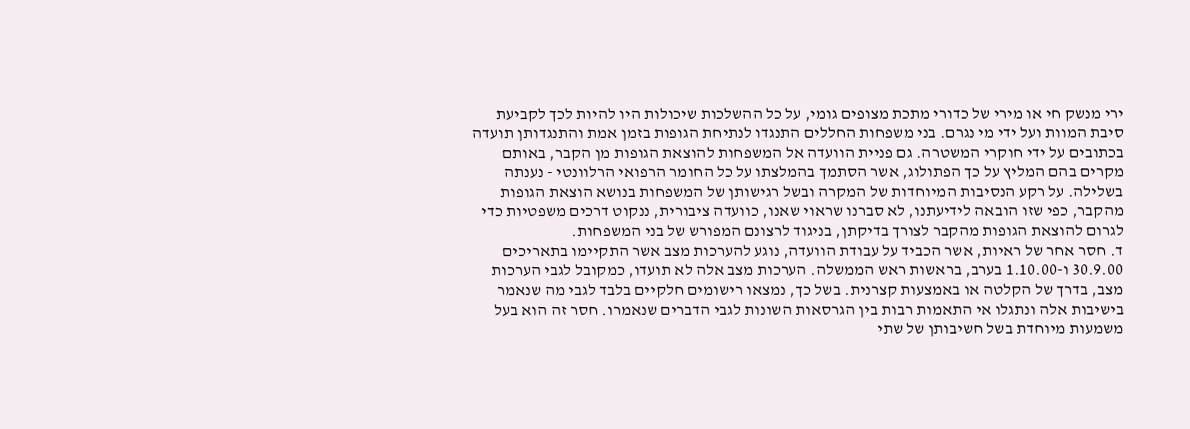ירי מנשק חי או מירי של כדורי מתכת מצופים גומי, על כל ההשלכות שיכולות היו להיות לכך לקביעת סיבת המוות ועל ידי מי נגרם. בני משפחות החללים התנגדו לנתיחת הגופות בזמן אמת והתנגדותן תועדה בכתובים על ידי חוקרי המשטרה. גם פניית הוועדה אל המשפחות להוצאת הגופות מן הקבר, באותם מקרים בהם המליץ על כך הפתולוג, אשר הסתמך בהמלצתו על כל החומר הרפואי הרלוונטי - נענתה בשלילה. על רקע הנסיבות המיוחדות של המקרה ובשל רגישותן של המשפחות בנושא הוצאת הגופות מהקבר, כפי שזו הובאה לידיעתנו, לא סברנו שראוי שאנו, כוועדה ציבורית, ננקוט דרכים משפטיות כדי לגרום להוצאת הגופות מהקבר לצורך בדיקתן, בניגוד לרצונם המפורש של בני המשפחות.
ד. חסר אחר של ראיות, אשר הכביד על עבודת הוועדה, נוגע להערכות מצב אשר התקיימו בתאריכים 30.9.00 ו-1.10.00 בערב, בראשות ראש הממשלה. הערכות מצב אלה לא תועדו, כמקובל לגבי הערכות מצב, בדרך של הקלטה או באמצעות קצרנית. בשל כך, נמצאו רישומים חלקיים בלבד לגבי מה שנאמר בישיבות אלה ונתגלו אי התאמות רבות בין הגרסאות השונות לגבי הדברים שנאמרו. חסר זה הוא בעל משמעות מיוחדת בשל חשיבותן של שתי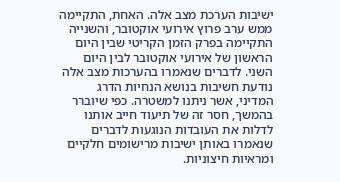ישיבות הערכת מצב אלה. האחת, התקיימה ממש ערב פרוץ אירועי אוקטובר, והשנייה התקיימה בפרק הזמן הקריטי שבין היום הראשון של אירועי אוקטובר לבין היום השני. לדברים שנאמרו בהערכות מצב אלה נודעת חשיבות בנושא הנחיות הדרג המדיני, אשר ניתנו למשטרה. כפי שיוברר בהמשך, חסר זה של תיעוד חייב אותנו לדלות את העובדות הנוגעות לדברים שנאמרו באותן ישיבות מרישומים חלקיים ומראיות חיצוניות.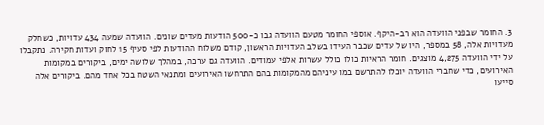3. החומר שבפני הוועדה הוא רב-היקף. אוספי החומר מטעם הוועדה גבו כ-500 הודעות מעדים שונים. הוועדה שמעה 434 עדויות, כשחלק מעדויות אלה, 58 במספר, היו של עדים שכבר העידו בשלב העדויות הראשון, קודם משלוח ההודעות לפי סעיף 15 לחוק ועדות חקירה. נתקבלו על ידי הוועדה 4,275 מוצגים. חומר הראיות כולו כולל עשרות אלפי עמודים. הוועדה גם ערכה, במהלך שלושה ימים, ביקורים במקומות האירועים, כדי שחברי הוועדה יוכלו להתרשם במו עיניהם מהמקומות בהם התרחשו האירועים ומתנאי השטח בכל אחד מהם. ביקורים אלה סייעו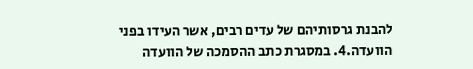להבנת גרסותיהם של עדים רבים, אשר העידו בפני הוועדה.4. במסגרת כתב ההסמכה של הוועדה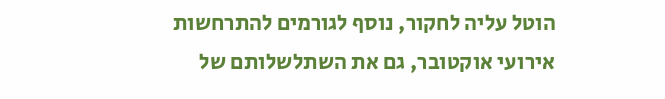הוטל עליה לחקור, נוסף לגורמים להתרחשות אירועי אוקטובר, גם את השתלשלותם של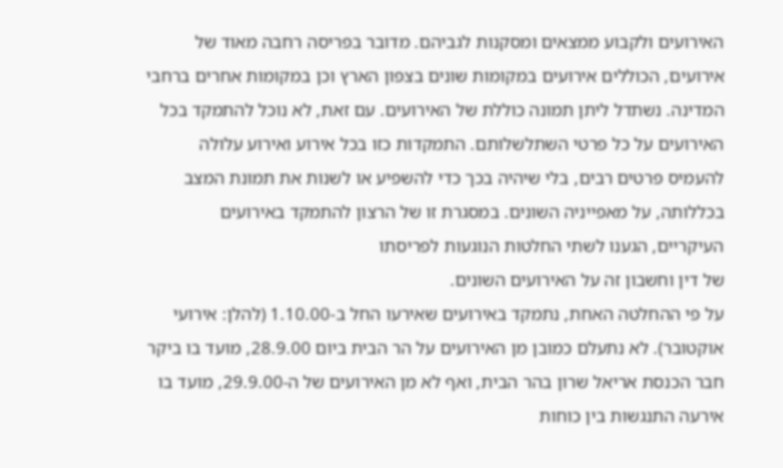האירועים ולקבוע ממצאים ומסקנות לגביהם. מדובר בפריסה רחבה מאוד של אירועים, הכוללים אירועים במקומות שונים בצפון הארץ וכן במקומות אחרים ברחבי המדינה. נשתדל ליתן תמונה כוללת של האירועים. עם זאת, לא נוכל להתמקד בכל האירועים על כל פרטי השתלשלותם. התמקדות כזו בכל אירוע ואירוע עלולה להעמיס פרטים רבים, בלי שיהיה בכך כדי להשפיע או לשנות את תמונת המצב בכללותה, על מאפייניה השונים. במסגרת זו של הרצון להתמקד באירועים העיקריים, הגענו לשתי החלטות הנוגעות לפריסתו
של דין וחשבון זה על האירועים השונים.
על פי ההחלטה האחת, נתמקד באירועים שאירעו החל ב-1.10.00 (להלן: אירועי אוקטובר). לא נתעלם כמובן מן האירועים על הר הבית ביום 28.9.00, מועד בו ביקר חבר הכנסת אריאל שרון בהר הבית, ואף לא מן האירועים של ה-29.9.00, מועד בו אירעה התנגשות בין כוחות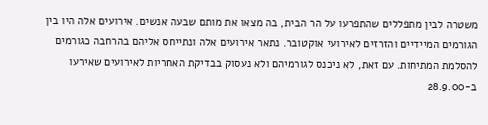משטרה לבין מתפללים שהתפרעו על הר הבית, בה מצאו את מותם שבעה אנשים. אירועים אלה היו בין הגורמים המיידיים והזרזים לאירועי אוקטובר. נתאר אירועים אלה ונתייחס אליהם בהרחבה כגורמים להסלמת המתיחות. עם זאת, לא ניכנס לגורמיהם ולא נעסוק בבדיקת האחריות לאירועים שאירעו ב-28.9.00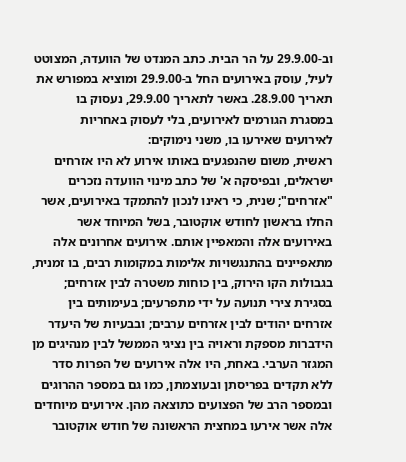וב-29.9.00 על הר הבית. כתב המנדט של הוועדה, המצוטט לעיל, עוסק באירועים החל ב-29.9.00 ומוציא במפורש את תאריך 28.9.00. באשר לתאריך 29.9.00, נעסוק בו במסגרת הגורמים לאירועים, בלי לעסוק באחריות לאירועים שאירעו בו, משני נימוקים:
ראשית, משום שהנפגעים באותו אירוע לא היו אזרחים ישראלים, ובפיסקה א' של כתב מינוי הוועדה נזכרים "אזרחים"; שנית, כי ראינו לנכון להתמקד באירועים, אשר החלו בראשון לחודש אוקטובר, בשל המיוחד אשר באירועים אלה והמאפיין אותם. אירועים אחרונים אלה מתאפיינים בהתנגשויות אלימות במקומות רבים, בו זמנית, בגבולות הקו הירוק, בין כוחות משטרה לבין אזרחים; בסגירת צירי תנועה על ידי מתפרעים; בעימותים בין אזרחים יהודים לבין אזרחים ערבים; ובבעיות של היעדר הידברות מספקת וראויה בין נציגי הממשל לבין מנהיגים מן המגזר הערבי. באחת, היו אלה אירועים של הפרות סדר ללא תקדים בפריסתן ובעוצמתן, כמו גם במספר ההרוגים ובמספר הרב של הפצועים כתוצאה מהן. אירועים מיוחדים אלה אשר אירעו במחצית הראשונה של חודש אוקטובר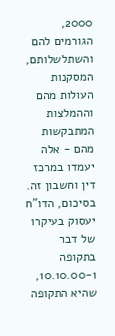2000, הגורמים להם והשתלשלותם, המסקנות העולות מהם וההמלצות המתבקשות מהם - אלה יעמדו במרכז דין וחשבון זה. בסיכום, הדו"ח יעסוק בעיקרו של דבר בתקופה 10.10.00-1, שהיא התקופה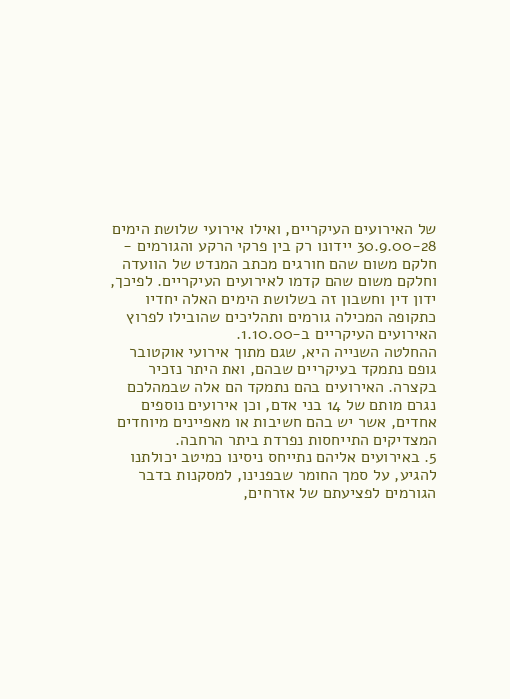של האירועים העיקריים, ואילו אירועי שלושת הימים 30.9.00-28 יידונו רק בין פרקי הרקע והגורמים - חלקם משום שהם חורגים מכתב המנדט של הוועדה וחלקם משום שהם קדמו לאירועים העיקריים. לפיכך, ידון דין וחשבון זה בשלושת הימים האלה יחדיו כתקופה המכילה גורמים ותהליכים שהובילו לפרוץ האירועים העיקריים ב-1.10.00.
ההחלטה השנייה היא, שגם מתוך אירועי אוקטובר גופם נתמקד בעיקריים שבהם, ואת היתר נזכיר בקצרה. האירועים בהם נתמקד הם אלה שבמהלכם נגרם מותם של 14 בני אדם, וכן אירועים נוספים אחדים, אשר יש בהם חשיבות או מאפיינים מיוחדים המצדיקים התייחסות נפרדת ביתר הרחבה.
5. באירועים אליהם נתייחס ניסינו כמיטב יכולתנו להגיע, על סמך החומר שבפנינו, למסקנות בדבר הגורמים לפציעתם של אזרחים,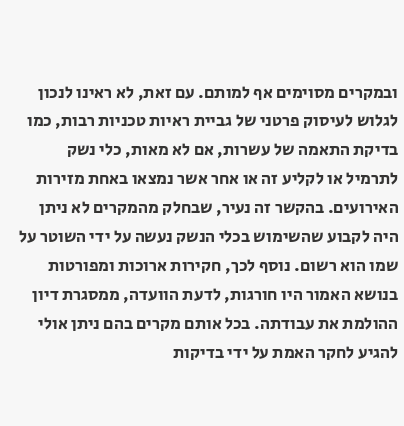ובמקרים מסוימים אף למותם. עם זאת, לא ראינו לנכון לגלוש לעיסוק פרטני של גביית ראיות טכניות רבות, כמו בדיקת התאמה של עשרות, אם לא מאות, כלי נשק לתרמיל או לקליע זה או אחר אשר נמצאו באחת מזירות האירועים. בהקשר זה נעיר, שבחלק מהמקרים לא ניתן היה לקבוע שהשימוש בכלי הנשק נעשה על ידי השוטר על שמו הוא רשום. נוסף לכך, חקירות ארוכות ומפורטות בנושא האמור היו חורגות, לדעת הוועדה, ממסגרת דיון ההולמת את עבודתה. בכל אותם מקרים בהם ניתן אולי להגיע לחקר האמת על ידי בדיקות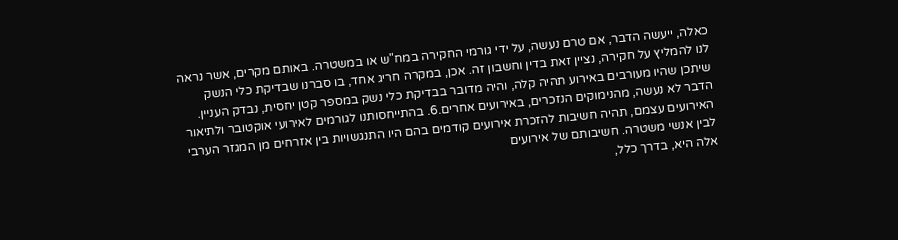כאלה, ייעשה הדבר, אם טרם נעשה, על ידי גורמי החקירה במח"ש או במשטרה. באותם מקרים, אשר נראה לנו להמליץ על חקירה, נציין זאת בדין וחשבון זה. אכן, במקרה חריג אחד, בו סברנו שבדיקת כלי הנשק שיתכן שהיו מעורבים באירוע תהיה קלה, והיה מדובר בבדיקת כלי נשק במספר קטן יחסית, נבדק העניין. הדבר לא נעשה, מהנימוקים הנזכרים, באירועים אחרים.6. בהתייחסותנו לגורמים לאירועי אוקטובר ולתיאור האירועים עצמם, תהיה חשיבות להזכרת אירועים קודמים בהם היו התנגשויות בין אזרחים מן המגזר הערבי לבין אנשי משטרה. חשיבותם של אירועים
אלה היא, בדרך כלל,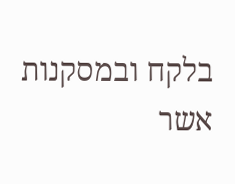בלקח ובמסקנות אשר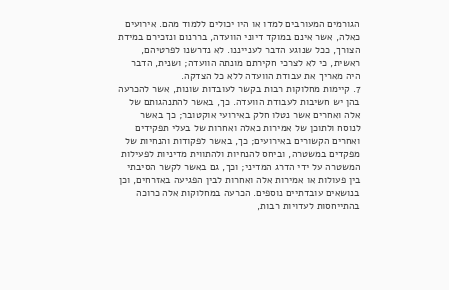הגורמים המעורבים למדו או היו יכולים ללמוד מהם. אירועים כאלה, אשר אינם במוקד דיוני הוועדה, בררנום ונזכירם במידת הצורך, ככל שנוגע הדבר לענייננו. לא נדרשנו לפרטיהם, ראשית, כי לא לצרכי חקירתם מונתה הוועדה; ושנית, הדבר היה מאריך את עבודת הוועדה ללא כל הצדקה.
7. קיימות מחלוקות רבות בקשר לעובדות שונות, אשר להכרעה בהן יש חשיבות לעבודת הוועדה. כך, באשר להתנהגותם של אלה ואחרים אשר נטלו חלק באירועי אוקטובר; כך באשר לנוסח ולתוכן של אמירות כאלה ואחרות של בעלי תפקידים ואחרים הקשורים באירועים; כך, באשר לפקודות והנחיות של מפקדים במשטרה, וביחס להנחיות ולהתווית מדיניות לפעילות המשטרה על ידי הדרג המדיני; וכך, גם באשר לקשר הסיבתי בין פעולות או אמירות אלה ואחרות לבין הפגיעה באזרחים, וכן בנושאים עובדתיים נוספים. הכרעה במחלוקות אלה כרוכה בהתייחסות לעדויות רבות,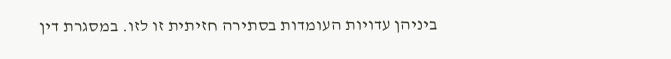ביניהן עדויות העומדות בסתירה חזיתית זו לזו. במסגרת דין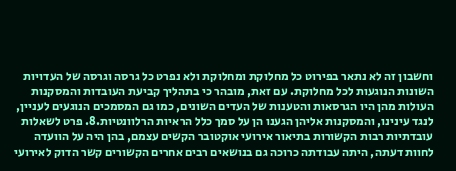וחשבון זה לא נתאר בפירוט כל מחלוקת ומחלוקת ולא נפרט כל גרסה וגרסה של העדויות השונות הנוגעות לכל מחלוקת. עם זאת, מובהר כי בתהליך קביעת העובדות והמסקנות העולות מהן היו הגרסאות והטענות של העדים השונים, כמו גם המסמכים הנוגעים לעניין, לנגד עינינו, והמסקנות אליהן הגענו הן על סמך כלל הראיות הרלוונטיות.8. פרט לשאלות עובדתיות רבות הקשורות בתיאור אירועי אוקטובר הקשים עצמם, בהן היה על הוועדה לחוות דעתה, היתה עבודתה כרוכה גם בנושאים רבים אחרים הקשורים קשר הדוק לאירועי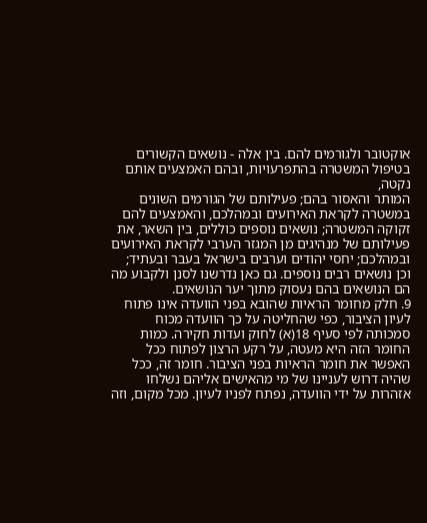אוקטובר ולגורמים להם. בין אלה - נושאים הקשורים בטיפול המשטרה בהתפרעויות, ובהם האמצעים אותם נקטה,
המותר והאסור בהם; פעילותם של הגורמים השונים במשטרה לקראת האירועים ובמהלכם, והאמצעים להם זקוקה המשטרה; נושאים נוספים כוללים, בין השאר, את פעילותם של מנהיגים מן המגזר הערבי לקראת האירועים ובמהלכם; יחסי יהודים וערבים בישראל בעבר ובעתיד; וכן נושאים רבים נוספים. גם כאן נדרשנו לסנן ולקבוע מה הם הנושאים בהם נעסוק מתוך יער הנושאים.
9. חלק מחומר הראיות שהובא בפני הוועדה אינו פתוח לעיון הציבור, כפי שהחליטה על כך הוועדה מכוח סמכותה לפי סעיף 18(א) לחוק ועדות חקירה. כמות החומר הזה היא מעטה, על רקע הרצון לפתוח ככל האפשר את חומר הראיות בפני הציבור. חומר זה, ככל שהיה דרוש לעניינו של מי מהאישים אליהם נשלחו אזהרות על ידי הוועדה, נפתח לפניו לעיון. מכל מקום, וזה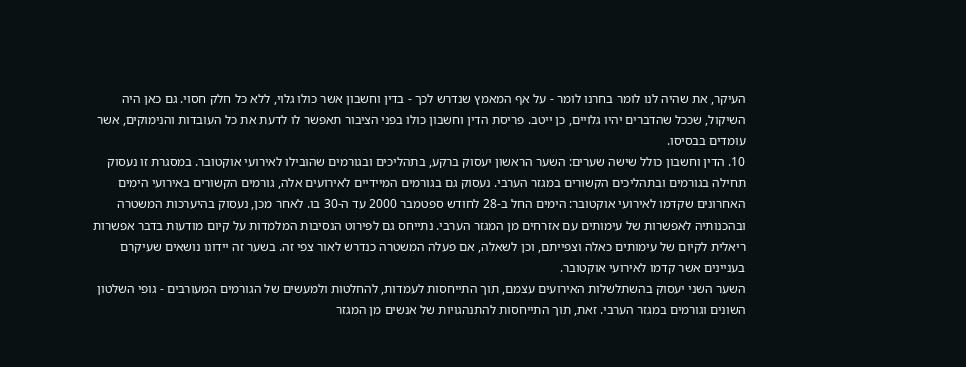העיקר, את שהיה לנו לומר בחרנו לומר - על אף המאמץ שנדרש לכך - בדין וחשבון אשר כולו גלוי, ללא כל חלק חסוי. גם כאן היה השיקול, שככל שהדברים יהיו גלויים, כן ייטב. פריסת הדין וחשבון כולו בפני הציבור תאפשר לו לדעת את כל העובדות והנימוקים, אשר עומדים בבסיסו.
10. הדין וחשבון כולל שישה שערים: השער הראשון יעסוק ברקע, בתהליכים ובגורמים שהובילו לאירועי אוקטובר. במסגרת זו נעסוק תחילה בגורמים ובתהליכים הקשורים במגזר הערבי. נעסוק גם בגורמים המיידיים לאירועים אלה, גורמים הקשורים באירועי הימים האחרונים שקדמו לאירועי אוקטובר: הימים החל ב-28 לחודש ספטמבר 2000 עד ה-30 בו. לאחר מכן, נעסוק בהיערכות המשטרה ובהכנותיה לאפשרות של עימותים עם אזרחים מן המגזר הערבי. נתייחס גם לפירוט הנסיבות המלמדות על קיום מודעות בדבר אפשרות ריאלית לקיום של עימותים כאלה וצפייתם, וכן לשאלה, אם פעלה המשטרה כנדרש לאור צפי זה. בשער זה יידונו נושאים שעיקרם בעניינים אשר קדמו לאירועי אוקטובר.
השער השני יעסוק בהשתלשלות האירועים עצמם, תוך התייחסות לעמדות, להחלטות ולמעשים של הגורמים המעורבים - גופי השלטון השונים וגורמים במגזר הערבי. זאת, תוך התייחסות להתנהגויות של אנשים מן המגזר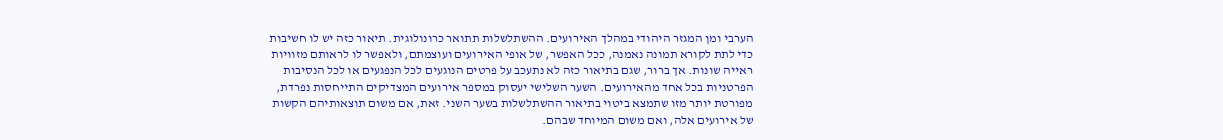הערבי ומן המגזר היהודי במהלך האירועים. ההשתלשלות תתואר כרונולוגית. תיאור כזה יש לו חשיבות כדי לתת לקורא תמונה נאמנה, ככל האפשר, של אופי האירועים ועוצמתם, ולאפשר לו לראותם מזוויות ראייה שונות. אך ברור, שגם בתיאור כזה לא נתעכב על פרטים הנוגעים לכל הנפגעים או לכל הנסיבות הפרטניות בכל אחד מהאירועים. השער השלישי יעסוק במספר אירועים המצדיקים התייחסות נפרדת, מפורטת יותר מזו שתמצא ביטוי בתיאור ההשתלשלות בשער השני. זאת, אם משום תוצאותיהם הקשות של אירועים אלה, ואם משום המיוחד שבהם.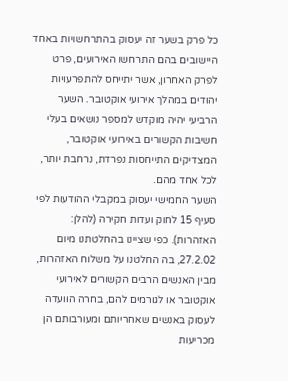כל פרק בשער זה יעסוק בהתרחשויות באחד היישובים בהם התרחשו האירועים, פרט לפרק האחרון, אשר יתייחס להתפרעויות יהודים במהלך אירועי אוקטובר. השער הרביעי יהיה מוקדש למספר נושאים בעלי חשיבות הקשורים באירועי אוקטובר, המצדיקים התייחסות נפרדת, נרחבת יותר, לכל אחד מהם.
השער החמישי יעסוק במקבלי ההודעות לפי סעיף 15 לחוק ועדות חקירה (להלן: האזהרות). כפי שציינו בהחלטתנו מיום 27.2.02, בה החלטנו על משלוח האזהרות, מבין האנשים הרבים הקשורים לאירועי אוקטובר או לגורמים להם, בחרה הוועדה לעסוק באנשים שאחריותם ומעורבותם הן מכריעות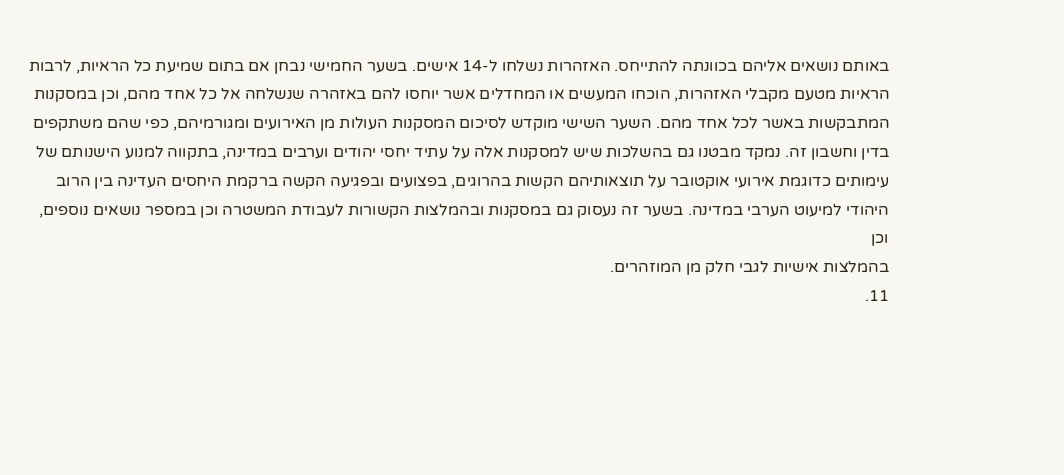באותם נושאים אליהם בכוונתה להתייחס. האזהרות נשלחו ל-14 אישים. בשער החמישי נבחן אם בתום שמיעת כל הראיות, לרבות הראיות מטעם מקבלי האזהרות, הוכחו המעשים או המחדלים אשר יוחסו להם באזהרה שנשלחה אל כל אחד מהם, וכן במסקנות המתבקשות באשר לכל אחד מהם. השער השישי מוקדש לסיכום המסקנות העולות מן האירועים ומגורמיהם, כפי שהם משתקפים בדין וחשבון זה. נמקד מבטנו גם בהשלכות שיש למסקנות אלה על עתיד יחסי יהודים וערבים במדינה, בתקווה למנוע הישנותם של עימותים כדוגמת אירועי אוקטובר על תוצאותיהם הקשות בהרוגים, בפצועים ובפגיעה הקשה ברקמת היחסים העדינה בין הרוב היהודי למיעוט הערבי במדינה. בשער זה נעסוק גם במסקנות ובהמלצות הקשורות לעבודת המשטרה וכן במספר נושאים נוספים, וכן
בהמלצות אישיות לגבי חלק מן המוזהרים.
11.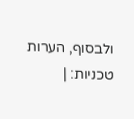ולבסוף, הערות טכניות: |